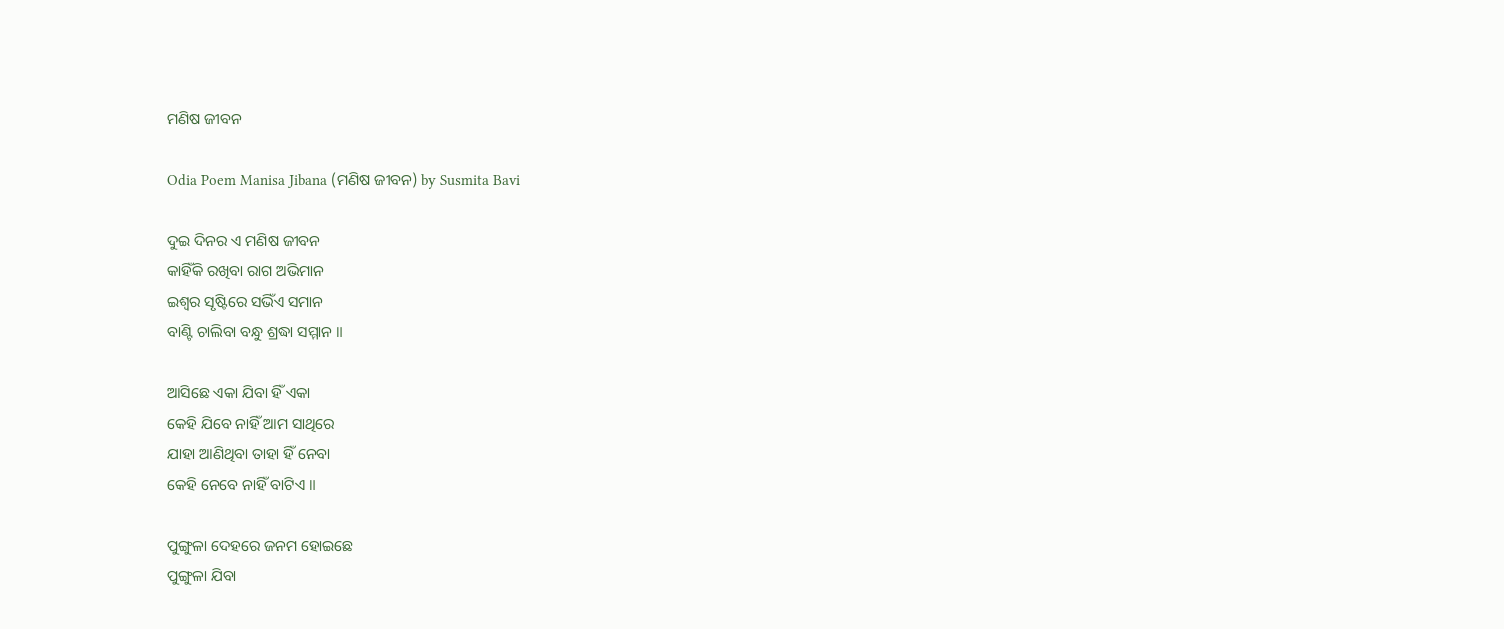ମଣିଷ ଜୀବନ

Odia Poem Manisa Jibana (ମଣିଷ ଜୀବନ) by Susmita Bavi

ଦୁଇ ଦିନର ଏ ମଣିଷ ଜୀବନ
କାହିଁକି ରଖିବା ରାଗ ଅଭିମାନ
ଇଶ୍ୱର ସୃଷ୍ଟିରେ ସଭିଁଏ ସମାନ
ବାଣ୍ଟି ଚାଲିବା ବନ୍ଧୁ ଶ୍ରଦ୍ଧା ସମ୍ମାନ ॥

ଆସିଛେ ଏକା ଯିବା ହିଁ ଏକା
କେହି ଯିବେ ନାହିଁ ଆମ ସାଥିରେ
ଯାହା ଆଣିଥିବା ତାହା ହିଁ ନେବା
କେହି ନେବେ ନାହିଁ ବାଟିଏ ॥

ପୁଙ୍ଗୁଳା ଦେହରେ ଜନମ ହୋଇଛେ
ପୁଙ୍ଗୁଳା ଯିବା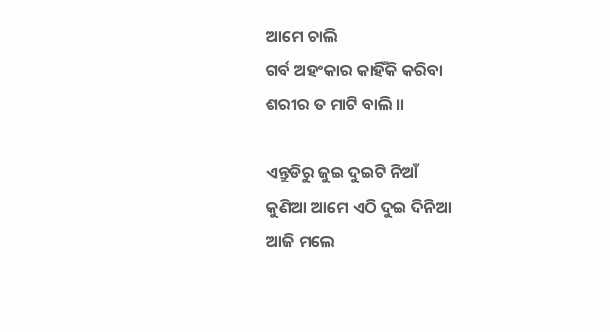ଆମେ ଚାଲି
ଗର୍ବ ଅହଂକାର କାହିଁକି କରିବା
ଶରୀର ତ ମାଟି ବାଲି ॥

ଏନ୍ତୁଡିରୁ ଜୁଇ ଦୁଇଟି ନିଆଁ
କୁଣିଆ ଆମେ ଏଠି ଦୁଇ ଦିନିଆ
ଆଜି ମଲେ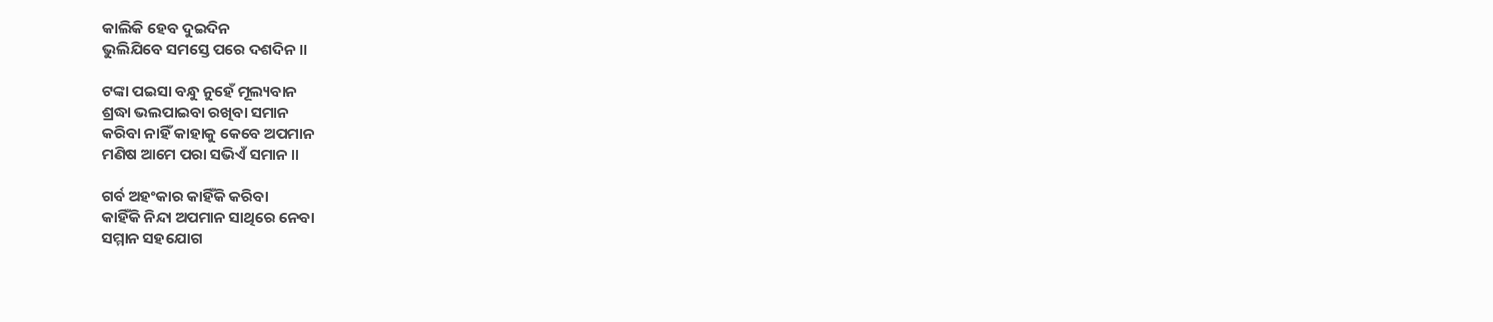କାଲିକି ହେବ ଦୁଇଦିନ
ଭୁଲିଯିବେ ସମସ୍ତେ ପରେ ଦଶଦିନ ॥

ଟଙ୍କା ପଇସା ବନ୍ଧୁ ନୁହେଁ ମୂଲ୍ୟବାନ
ଶ୍ରଦ୍ଧା ଭଲପାଇବା ରଖିବା ସମାନ
କରିବା ନାହିଁ କାହାକୁ କେବେ ଅପମାନ
ମଣିଷ ଆମେ ପରା ସଭିଏଁ ସମାନ ॥

ଗର୍ବ ଅହଂକାର କାହିଁକି କରିବା
କାହିଁକି ନିନ୍ଦା ଅପମାନ ସାଥିରେ ନେବା
ସମ୍ମାନ ସହଯୋଗ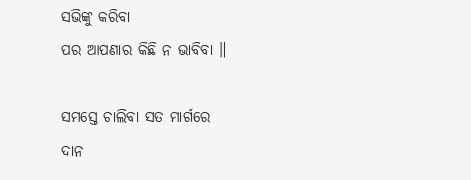ସଭିଙ୍କୁ କରିବା
ପର ଆପଣାର କିଛି ନ ଭାବିବା ॥

ସମସ୍ତେ ଚାଲିବା ସତ ମାର୍ଗରେ
ଦାନ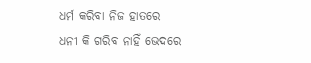ଧର୍ମ କରିବା ନିଜ ହାତରେ
ଧନୀ କି ଗରିବ ନାହିଁ ଭେଦରେ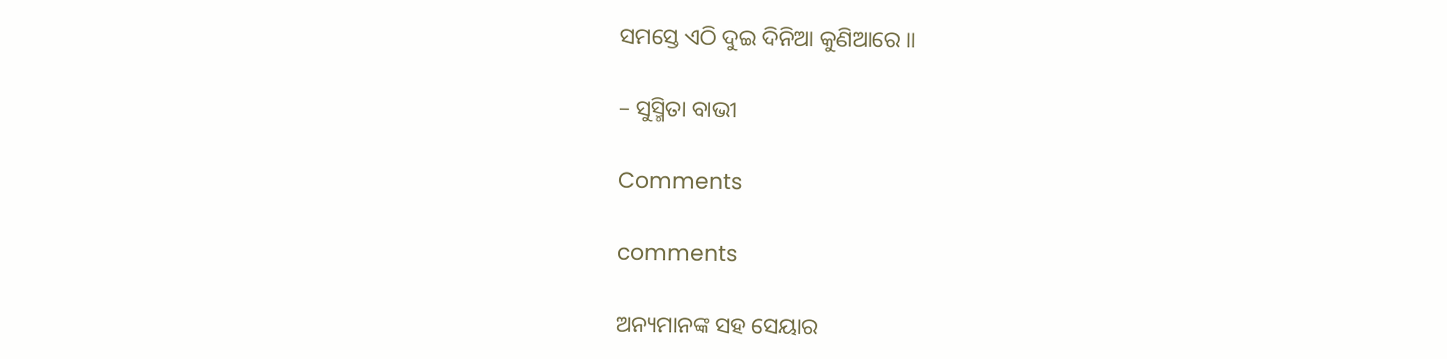ସମସ୍ତେ ଏଠି ଦୁଇ ଦିନିଆ କୁଣିଆରେ ॥

– ସୁସ୍ମିତା ବାଭୀ

Comments

comments

ଅନ୍ୟମାନଙ୍କ ସହ ସେୟାର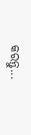କରନ୍ତୁ...